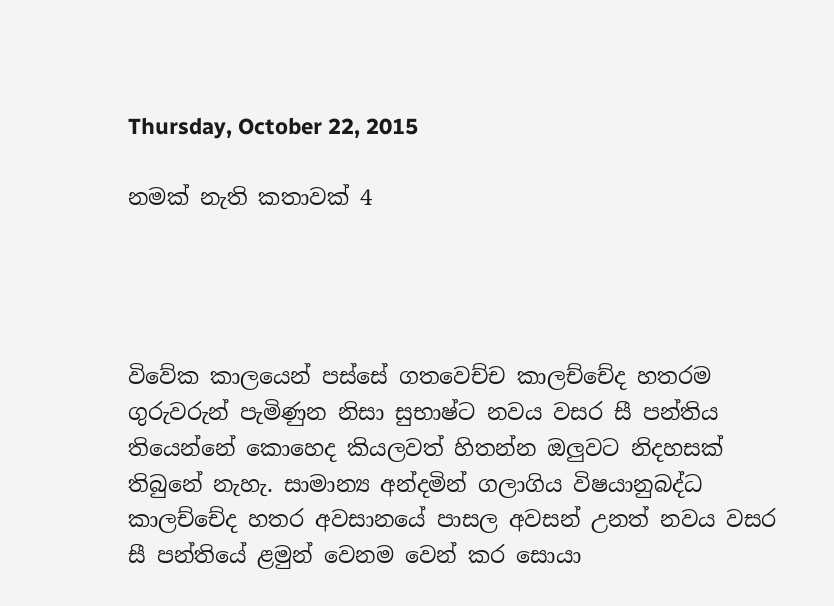Thursday, October 22, 2015

නමක් නැති කතාවක් 4




විවේක කාලයෙන් පස්සේ ගතවෙච්ච කාලච්චේද හතරම ගුරුවරුන් පැමිණුන නිසා සුභාෂ්ට නවය වසර සී පන්තිය තියෙන්නේ කොහෙද කියලවත් හිතන්න ඔලුවට නිදහසක් තිබුනේ නැහැ. සාමාන්‍ය අන්දමින් ගලාගිය විෂයානුබද්ධ කාලච්චේද හතර අවසානයේ පාසල අවසන් උනත් නවය වසර සී පන්තියේ ළමුන් වෙනම වෙන් කර සොයා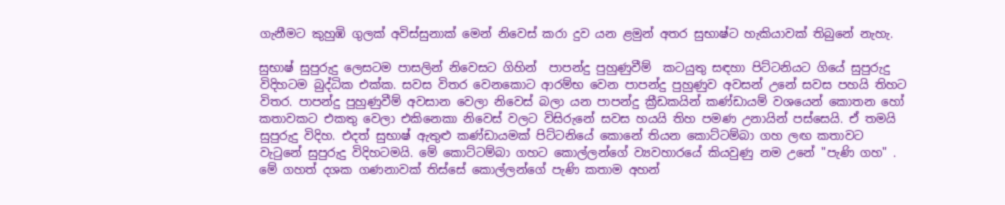ගැනීමට කුහුඹි ගුලක් අවිස්සුනාක් මෙන් නිවෙස් කරා දුව යන ළමුන් අතර සුභාෂ්ට හැකියාවක් තිබුනේ නැහැ.

සුභාෂ් සුපුරුදු ලෙසටම පාසලින් නිවෙසට ගිහින්  පාපන්දු පුහුණුවීම්  කටයුතු සඳහා පිට්ටනියට ගියේ සුපුරුදු විදිහටම බුද්ධික එක්ක. සවස විතර වෙනකොට ආරම්භ වෙන පාපන්දු පුහුණුව අවසන් උනේ සවස පහයි තිහට විතර. පාපන්දු පුහුණුවීම් අවසාන වෙලා නිවෙස් බලා යන පාපන්දු ක්‍රීඩකයින් කණ්ඩායම් වශයෙන් කොතන හෝ කතාවකට එකතු වෙලා එකිනෙකා නිවෙස් වලට විසිරුනේ සවස හයයි තිහ පමණ උනායින් පස්සෙයි. ඒ තමයි සුපුරුදු විදිහ. එදත් සුභාෂ් ඇතුළු කණ්ඩායමක් පිට්ටනියේ කොනේ තියන කොට්ටම්බා ගහ ලඟ කතාවට වැටුනේ සුපුරුදු විදිහටමයි. මේ කොට්ටම්බා ගහට කොල්ලන්ගේ ව්‍යවහාරයේ කියවුණු නම උනේ "පැණි ගහ" . මේ ගහත් දශක ගණනාවක් තිස්සේ කොල්ලන්ගේ පැණි කතාම අහන්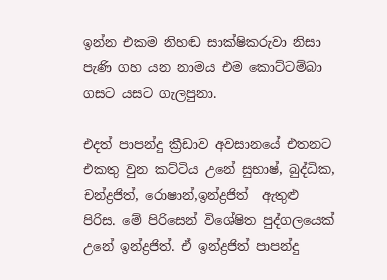ඉන්න එකම නිහඬ සාක්ෂිකරුවා නිසා පැණි ගහ යන නාමය එම කොට්ටම්බා ගසට යසට ගැලපුනා.

එදත් පාපන්දු ක්‍රීඩාව අවසානයේ එතනට එකතු වුන කට්ටිය උනේ සුභාෂ්, බුද්ධික, චන්ද්‍රජිත්, රොෂාන්,ඉන්ද්‍රජිත්  ඇතුළු පිරිස. මේ පිරිසෙන් විශේෂිත පුද්ගලයෙක් උනේ ඉන්ද්‍රජිත්. ඒ ඉන්ද්‍රජිත් පාපන්දු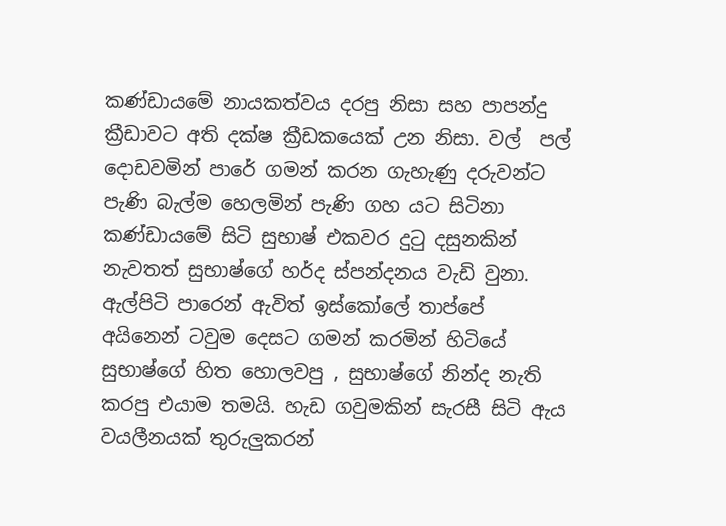කණ්ඩායමේ නායකත්වය දරපු නිසා සහ පාපන්දු ක්‍රීඩාවට අති දක්ෂ ක්‍රීඩකයෙක් උන නිසා. වල්  පල් දොඩවමින් පාරේ ගමන් කරන ගැහැණු දරුවන්ට පැණි බැල්ම හෙලමින් පැණි ගහ යට සිටිනා කණ්ඩායමේ සිටි සුභාෂ් එකවර දුටු දසුනකින් නැවතත් සුභාෂ්ගේ හර්ද ස්පන්දනය වැඩි වුනා. ඇල්පිටි පාරෙන් ඇවිත් ඉස්කෝලේ තාප්පේ අයිනෙන් ටවුම දෙසට ගමන් කරමින් හිටියේ සුභාෂ්ගේ හිත හොලවපු , සුභාෂ්ගේ නින්ද නැති කරපු එයාම තමයි. හැඩ ගවුමකින් සැරසී සිටි ඇය  වයලීනයක් තුරුලුකරන්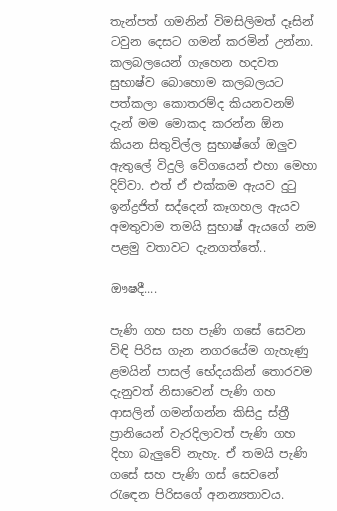තැන්පත් ගමනින් විමසිලිමත් දෑසින් ටවුන දෙසට ගමන් කරමින් උන්නා. කලබලයෙන් ගැහෙන හදවත සුභාෂ්ව බොහොම කලබලයට පත්කලා කොතරම්ද කියනවනම් දැන් මම මොකද කරන්න ඕන කියන සිතුවිල්ල සුභාෂ්ගේ ඔලුව ඇතුලේ විදුලි වේගයෙන් එහා මෙහා දිව්වා. එත් ඒ එක්කම ඇයව දුටු ඉන්ද්‍රජිත් සද්දෙන් කෑගහල ඇයව අමතුවාම තමයි සුභාෂ් ඇයගේ නම පළමු වතාවට දැනගත්තේ..

ඖෂදී....

පැණි ගහ සහ පැණි ගසේ සෙවන විඳි පිරිස ගැන නගරයේම ගැහැණු ළමයින් පාසල් භේදයකින් තොරවම දැනුවත් නිසාවෙන් පැණි ගහ ආසලින් ගමන්ගන්න කිසිදු ස්ත්‍රී ප්‍රානියෙන් වැරදිලාවත් පැණි ගහ දිහා බැලුවේ නැහැ. ඒ තමයි පැණි ගසේ සහ පැණි ගස් සෙවනේ රැඳෙන පිරිසගේ අනන්‍යතාවය.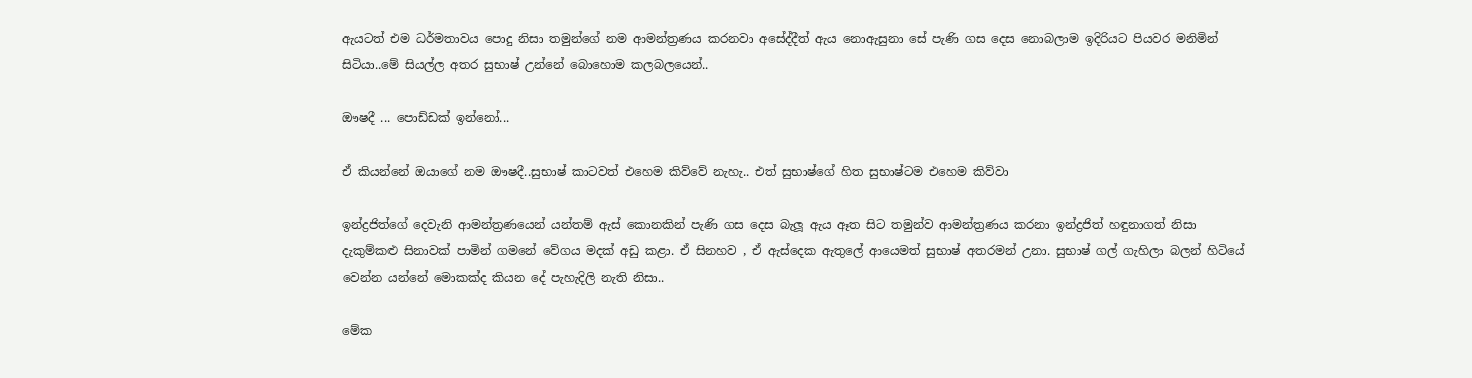ඇයටත් එම ධර්මතාවය පොදු නිසා තමුන්ගේ නම ආමන්ත්‍රණය කරනවා අසේද්දීත් ඇය නොඇසුනා සේ පැණි ගස දෙස නොබලාම ඉදිරියට පියවර මනිමින් සිටියා..මේ සියල්ල අතර සුභාෂ් උන්නේ බොහොම කලබලයෙන්..

ඖෂදී ... පොඩ්ඩක් ඉන්නෝ...

ඒ කියන්නේ ඔයාගේ නම ඖෂදී..සුභාෂ් කාටවත් එහෙම කිව්වේ නැහැ.. එත් සුභාෂ්ගේ හිත සුභාෂ්ටම එහෙම කිව්වා

ඉන්ද්‍රජිත්ගේ දෙවැනි ආමන්ත්‍රණයෙන් යන්තම් ඇස් කොනකින් පැණි ගස දෙස බැලූ ඇය ඈත සිට තමුන්ව ආමන්ත්‍රණය කරනා ඉන්ද්‍රජිත් හඳුනාගත් නිසා දැකුම්කළු සිනාවක් පාමින් ගමනේ වේගය මදක් අඩු කළා. ඒ සිනහව , ඒ ඇස්දෙක ඇතුලේ ආයෙමත් සුභාෂ් අතරමන් උනා. සුභාෂ් ගල් ගැහිලා බලන් හිටියේ වෙන්න යන්නේ මොකක්ද කියන දේ පැහැදිලි නැති නිසා..

මේක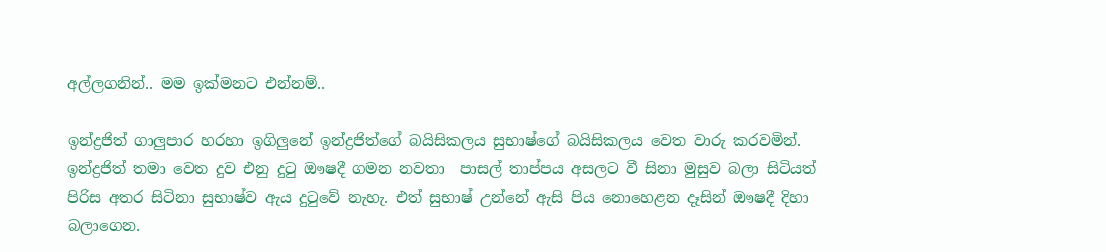අල්ලගනින්.. මම ඉක්මනට එන්නම්..

ඉන්ද්‍රජිත් ගාලුපාර හරහා ඉගිලුනේ ඉන්ද්‍රජිත්ගේ බයිසිකලය සුභාෂ්ගේ බයිසිකලය වෙත වාරු කරවමින්. ඉන්ද්‍රජිත් තමා වෙත දුව එනු දුටු ඖෂදී ගමන නවතා  පාසල් තාප්පය අසලට වී සිනා මුසුව බලා සිටියත් පිරිස අතර සිටිනා සුභාෂ්ව ඇය දුටුවේ නැහැ. එත් සුභාෂ් උන්නේ ඇසි පිය නොහෙළන දෑසින් ඖෂදී දිහා බලාගෙන.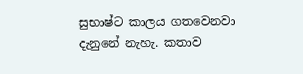සුභාෂ්ට කාලය ගතවෙනවා දැනුනේ නැහැ. කතාව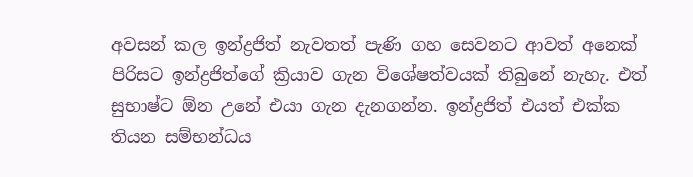අවසන් කල ඉන්ද්‍රජිත් නැවතත් පැණි ගහ සෙවනට ආවත් අනෙක් පිරිසට ඉන්ද්‍රජිත්ගේ ක්‍රියාව ගැන විශේෂත්වයක් තිබුනේ නැහැ. එත් සුභාෂ්ට ඕන උනේ එයා ගැන දැනගන්න. ඉන්ද්‍රජිත් එයත් එක්ක තියන සම්භන්ධය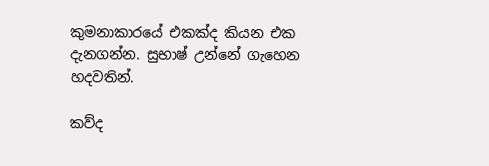කුමනාකාරයේ එකක්ද කියන එක දැනගන්න. සුභාෂ් උන්නේ ගැහෙන හදවතින්.

කව්ද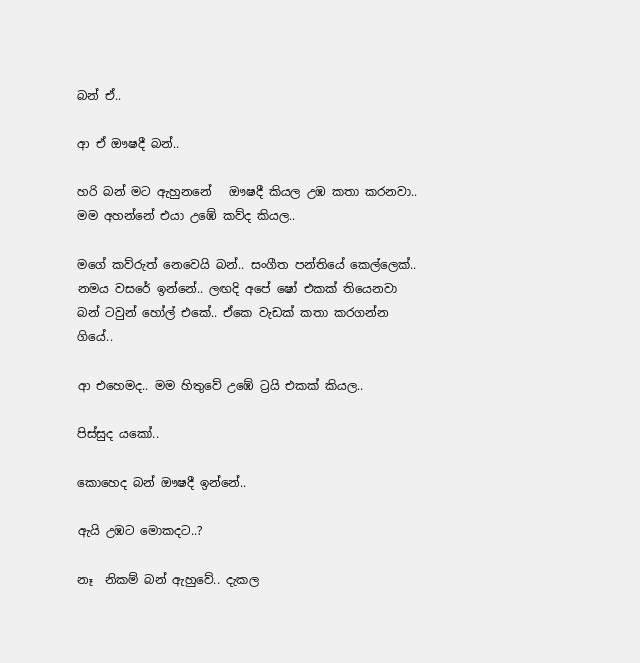බන් ඒ..

ආ ඒ ඖෂදී බන්..

හරි බන් මට ඇහුනනේ   ඖෂදී කියල උඹ කතා කරනවා.. මම අහන්නේ එයා උඹේ කව්ද කියල..

මගේ කව්රුත් නෙවෙයි බන්.. සංගීත පන්තියේ කෙල්ලෙක්.. නමය වසරේ ඉන්නේ.. ලඟදි අපේ ෂෝ එකක් තියෙනවා බන් ටවුන් හෝල් එකේ.. ඒකෙ වැඩක් කතා කරගන්න ගියේ..

ආ එහෙමද.. මම හිතුවේ උඹේ ට්‍රයි එකක් කියල..

පිස්සුද යකෝ..

කොහෙද බන් ඖෂදී ඉන්නේ..

ඇයි උඹට මොකදට..?

නෑ  නිකම් බන් ඇහුවේ.. දැකල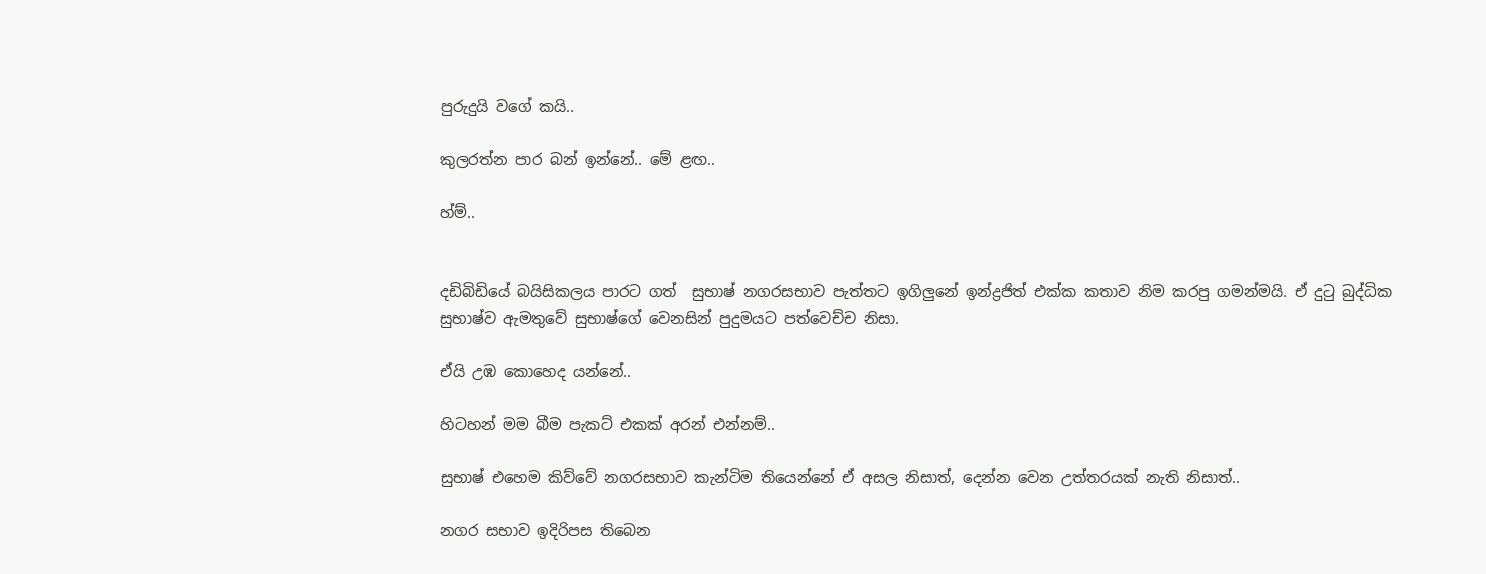පුරුදුයි වගේ කයි..

කුලරත්න පාර බන් ඉන්නේ.. මේ ළඟ..

හ්ම්..


දඩිබිඩියේ බයිසිකලය පාරට ගත්  සුභාෂ් නගරසභාව පැත්තට ඉගිලුනේ ඉන්ද්‍රජිත් එක්ක කතාව නිම කරපු ගමන්මයි. ඒ දුටු බුද්ධික සුභාෂ්ව ඇමතුවේ සුභාෂ්ගේ වෙනසින් පුදුමයට පත්වෙච්ච නිසා.

ඒයි උඹ කොහෙද යන්නේ..

හිටහන් මම බීම පැකට් එකක් අරන් එන්නම්..

සුභාෂ් එහෙම කිව්වේ නගරසභාව කැන්ටිම තියෙන්නේ ඒ අසල නිසාත්, දෙන්න වෙන උත්තරයක් නැති නිසාත්..

නගර සභාව ඉදිරිපස තිබෙන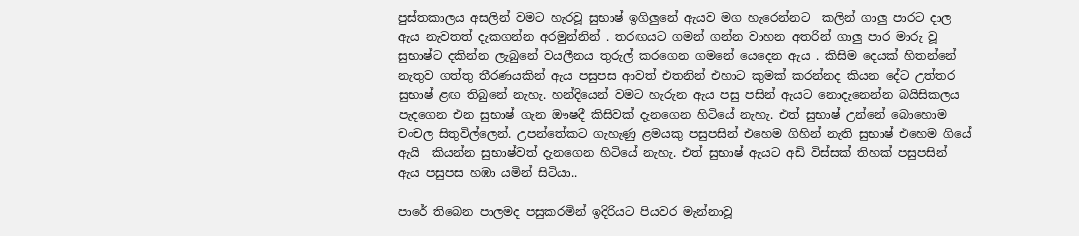පුස්තකාලය අසලින් වමට හැරවූ සුභාෂ් ඉගිලුනේ ඇයව මග හැරෙන්නට  කලින් ගාලු පාරට දාල ඇය නැවතත් දැකගන්න අරමුන්නින් . තරඟයට ගමන් ගන්න වාහන අතරින් ගාලු පාර මාරු වූ සුභාෂ්ට දකින්න ලැබුනේ වයලීනය තුරුල් කරගෙන ගමනේ යෙදෙන ඇය . කිසිම දෙයක් හිතන්නේ නැතුව ගත්තු තීරණයකින් ඇය පසුපස ආවත් එතනින් එහාට කුමක් කරන්නද කියන දේට උත්තර සුභාෂ් ළඟ තිබුනේ නැහැ. හන්දියෙන් වමට හැරුන ඇය පසු පසින් ඇයට නොදැනෙන්න බයිසිකලය පැදගෙන එන සුභාෂ් ගැන ඖෂදී කිසිවක් දැනගෙන හිටියේ නැහැ. එත් සුභාෂ් උන්නේ බොහොම චංචල සිතුවිල්ලෙන්. උපන්තේකට ගැහැණු ළමයකු පසුපසින් එහෙම ගිහින් නැති සුභාෂ් එහෙම ගියේ ඇයි  කියන්න සුභාෂ්වත් දැනගෙන හිටියේ නැහැ. එත් සුභාෂ් ඇයට අඩි විස්සක් තිහක් පසුපසින් ඇය පසුපස හඹා යමින් සිටියා..

පාරේ තිබෙන පාලමද පසුකරමින් ඉදිරියට පියවර මැන්නාවූ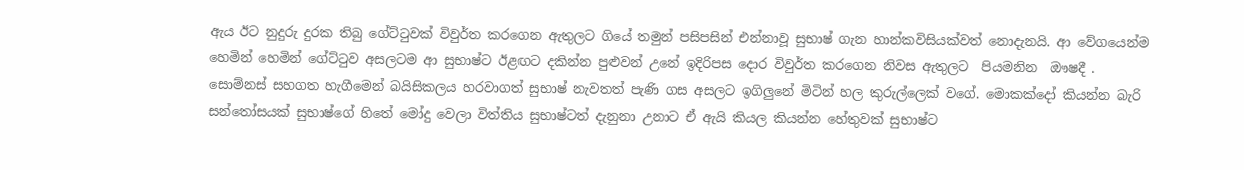ඇය ඊට නුදුරු දුරක තිබු ගේට්ටුවක් විවුර්ත කරගෙන ඇතුලට ගියේ තමුන් පසිපසින් එන්නාවූ සුභාෂ් ගැන හාන්කවිසියක්වත් නොදැනයි. ආ වේගයෙන්ම හෙමින් හෙමින් ගේට්ටුව අසලටම ආ සුභාෂ්ට ඊළඟට දකින්න පුළුවන් උනේ ඉදිරිපස දොර විවුර්ත කරගෙන නිවස ඇතුලට  පියමනින  ඖෂදී . සොම්නස් සහගත හැගීමෙන් බයිසිකලය හරවාගත් සුභාෂ් නැවතත් පැණි ගස අසලට ඉගිලුනේ මිටින් හල කුරුල්ලෙක් වගේ. මොකක්දෝ කියන්න බැරි සන්තෝසයක් සුභාෂ්ගේ හිතේ මෝදු වෙලා විත්තිය සුභාෂ්ටත් දැනුනා උනාට ඒ ඇයි කියල කියන්න හේතුවක් සුභාෂ්ට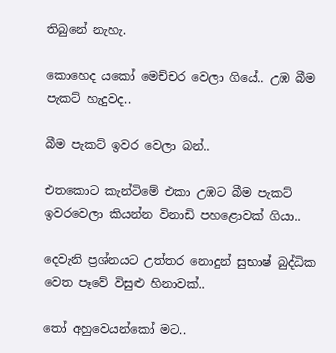තිබුනේ නැහැ.

කොහෙද යකෝ මෙච්චර වෙලා ගියේ.. උඹ බීම පැකට් හැදුවද..

බීම පැකට් ඉවර වෙලා බන්..

එතකොට කැන්ටිමේ එකා උඹට බීම පැකට් ඉවරවෙලා කියන්න විනාඩි පහළොවක් ගියා..

දෙවැනි ප්‍රශ්නයට උත්තර නොදුන් සුභාෂ් බුද්ධික වෙත පෑවේ විසුළු හිනාවක්..

තෝ අහුවෙයන්කෝ මට..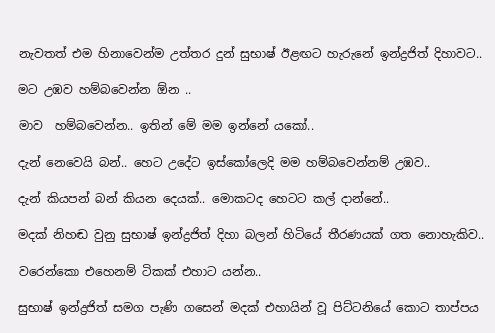නැවතත් එම හිනාවෙන්ම උත්තර දුන් සුභාෂ් ඊළඟට හැරුනේ ඉන්ද්‍රජිත් දිහාවට..

මට උඹව හම්බවෙන්න ඕන ..

මාව  හම්බවෙන්න.. ඉතින් මේ මම ඉන්නේ යකෝ..

දැන් නෙවෙයි බන්.. හෙට උදේට ඉස්කෝලෙදි මම හම්බවෙන්නම් උඹව..

දැන් කියපන් බන් කියන දෙයක්.. මොකටද හෙටට කල් දාන්නේ..

මදක් නිහඬ වුනු සුභාෂ් ඉන්ද්‍රජිත් දිහා බලන් හිටියේ තීරණයක් ගත නොහැකිව..

වරෙන්කො එහෙනම් ටිකක් එහාට යන්න..

සුභාෂ් ඉන්ද්‍රජිත් සමග පැණි ගසෙන් මදක් එහායින් වූ පිට්ටනියේ කොට තාප්පය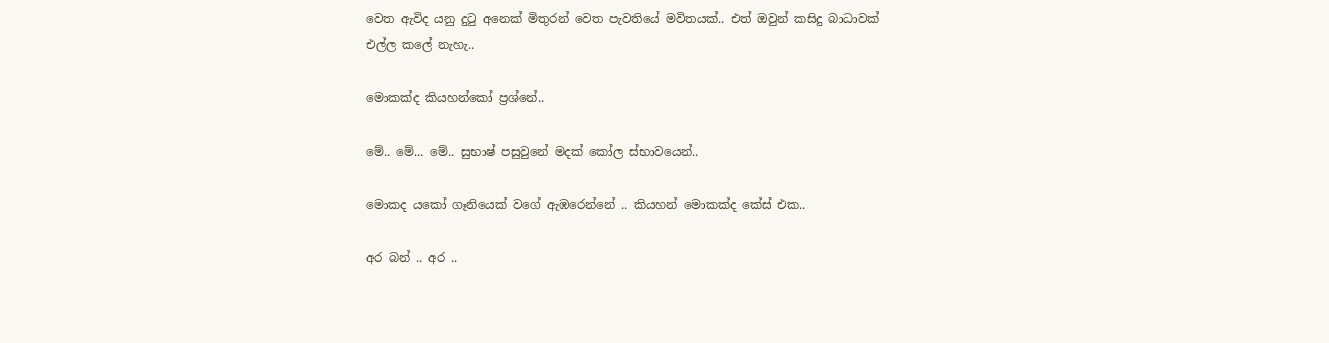වෙත ඇවිද යනු දුටු අනෙක් මිතුරන් වෙත පැවතියේ මවිතයක්.. එත් ඔවුන් කසිදු බාධාවක්  එල්ල කලේ නැහැ..

මොකක්ද කියහන්කෝ ප්‍රශ්නේ..

මේ.. මේ... මේ.. සුභාෂ් පසුවුනේ මදක් කෝල ස්භාවයෙන්..

මොකද යකෝ ගෑනියෙක් වගේ ඇඹරෙන්නේ .. කියහන් මොකක්ද කේස් එක..

අර බන් .. අර ..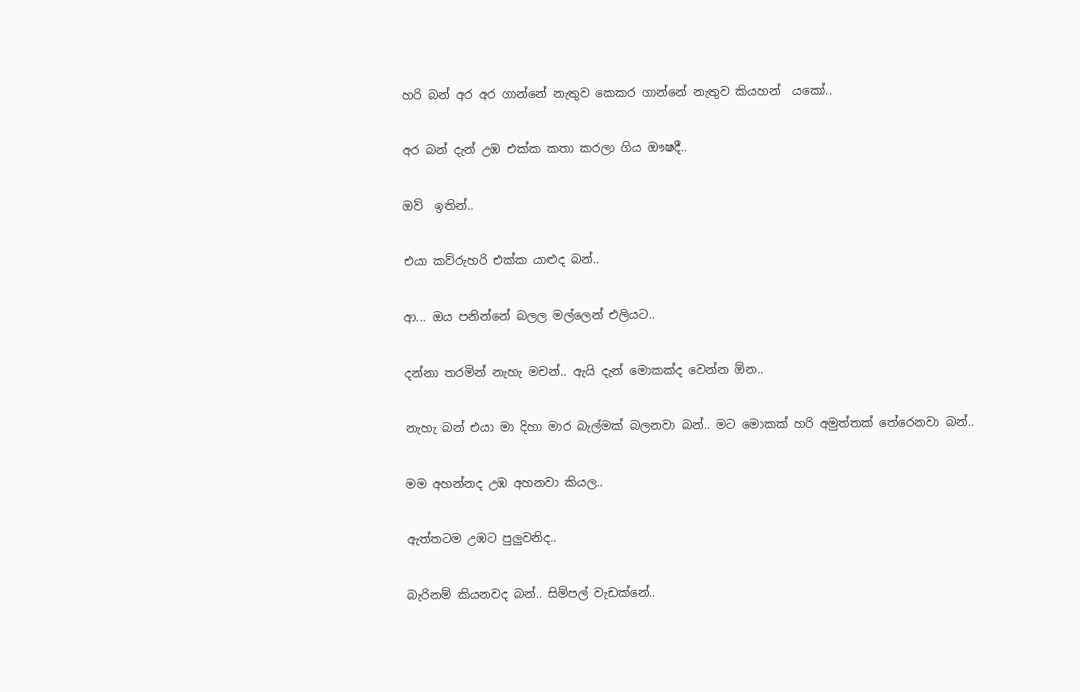හරි බන් අර අර ගාන්නේ නැතුව කෙකර ගාන්නේ නැතුව කියහන්  යකෝ..

අර බන් දැන් උඹ එක්ක කතා කරලා ගිය ඖෂදී..

ඔව්  ඉතින්..

එයා කව්රුහරි එක්ක යාළුද බන්..

ආ... ඔය පනින්නේ බලල මල්ලෙන් එලියට..

දන්නා තරමින් නැහැ මචන්.. ඇයි දැන් මොකක්ද වෙන්න ඕන..

නැහැ බන් එයා මා දිහා මාර බැල්මක් බලනවා බන්.. මට මොකක් හරි අමුත්තක් තේරෙනවා බන්..

මම අහන්නද උඹ අහනවා කියල..

ඇත්තටම උඹට පුලුවනිද..

බැරිනම් කියනවද බන්.. සිම්පල් වැඩක්නේ..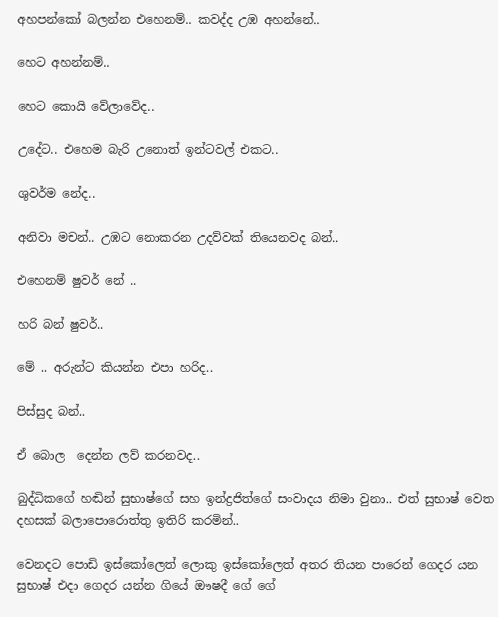අහපන්කෝ බලන්න එහෙනම්.. කවද්ද උඹ අහන්නේ..

හෙට අහන්නම්..

හෙට කොයි වේලාවේද..

උදේට.. එහෙම බැරි උනොත් ඉන්ටවල් එකට..

ශුවර්ම නේද..

අනිවා මචන්.. උඹට නොකරන උදව්වක් තියෙනවද බන්..

එහෙනම් ෂුවර් නේ ..

හරි බන් ෂුවර්..

මේ .. අරුන්ට කියන්න එපා හරිද..

පිස්සුද බන්..

ඒ බොල  දෙන්න ලව් කරනවද..

බුද්ධිකගේ හඬින් සුභාෂ්ගේ සහ ඉන්ද්‍රජිත්ගේ සංවාදය නිමා වුනා.. එත් සුභාෂ් වෙත දහසක් බලාපොරොත්තු ඉතිරි කරමින්..

වෙනදට පොඩි ඉස්කෝලෙත් ලොකු ඉස්කෝලෙත් අතර තියන පාරෙන් ගෙදර යන සුභාෂ් එදා ගෙදර යන්න ගියේ ඖෂදී ගේ ගේ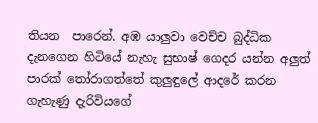තියන  පාරෙන්. අඹ යාලුවා වෙච්ච බුද්ධික දැනගෙන හිටියේ නැහැ සුභාෂ් ගෙදර යන්න අලුත් පාරක් තෝරාගත්තේ කුලුඳුලේ ආදරේ කරන ගැහැණු දැරිවියගේ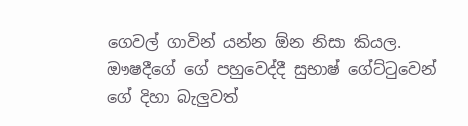ගෙවල් ගාවින් යන්න ඕන නිසා කියල. ඖෂදීගේ ගේ පහුවෙද්දී සුභාෂ් ගේට්ටුවෙන් ගේ දිහා බැලුවත්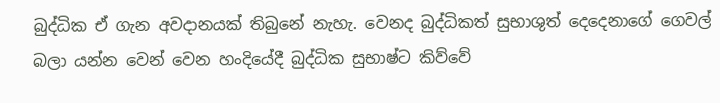බුද්ධික ඒ ගැන අවදානයක් තිබුනේ නැහැ. වෙනද බුද්ධිකත් සුභාශුත් දෙදෙනාගේ ගෙවල් බලා යන්න වෙන් වෙන හංදියේදී බුද්ධික සුභාෂ්ට කිව්වේ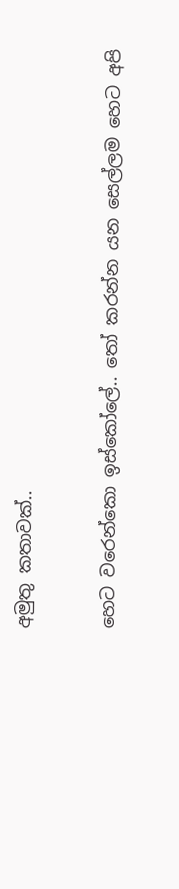අමුතු කතාවක්..

හෙට වරෙන්කො ඉස්කෝලේ.. තෝ කරන්න යන සෙල්ලම හෙට අපි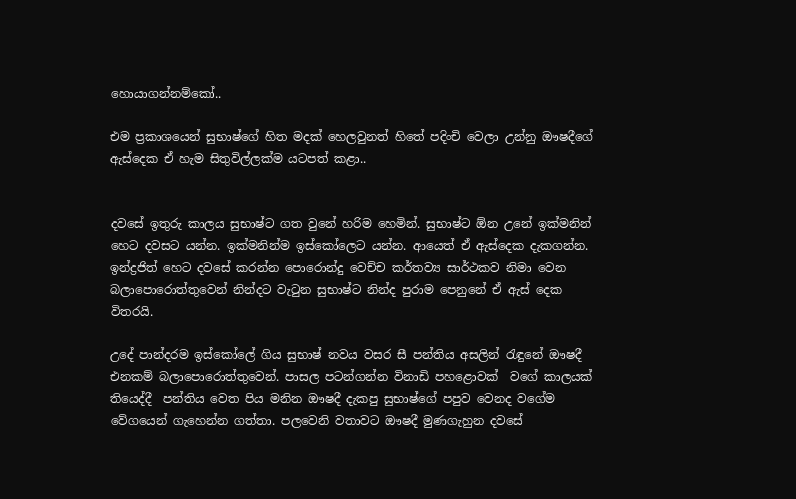හොයාගන්නම්කෝ..

එම ප්‍රකාශයෙන් සුභාෂ්ගේ හිත මදක් හෙලවුනත් හිතේ පදිංචි වෙලා උන්නු ඖෂදීගේ ඇස්දෙක ඒ හැම සිතුවිල්ලක්ම යටපත් කළා..


දවසේ ඉතුරු කාලය සුභාෂ්ට ගත වුනේ හරිම හෙමින්. සුභාෂ්ට ඕන උනේ ඉක්මනින් හෙට දවසට යන්න. ඉක්මනින්ම ඉස්කෝලෙට යන්න. ආයෙත් ඒ ඇස්දෙක දැකගන්න. ඉන්ද්‍රජිත් හෙට දවසේ කරන්න පොරොන්දු වෙච්ච කර්තව්‍ය සාර්ථකව නිමා වෙන බලාපොරොත්තුවෙන් නින්දට වැටුන සුභාෂ්ට නින්ද පුරාම පෙනුනේ ඒ ඇස් දෙක විතරයි.

උදේ පාන්දරම ඉස්කෝලේ ගිය සුභාෂ් නවය වසර සී පන්තිය අසලින් රැඳුනේ ඖෂදී එනකම් බලාපොරොත්තුවෙන්. පාසල පටන්ගන්න විනාඩි පහළොවක්  වගේ කාලයක් තියෙද්දී  පන්තිය වෙත පිය මනින ඖෂදී දැකපු සුභාෂ්ගේ පපුව වෙනද වගේම වේගයෙන් ගැහෙන්න ගත්තා. පලවෙනි වතාවට ඖෂදී මුණගැහුන දවසේ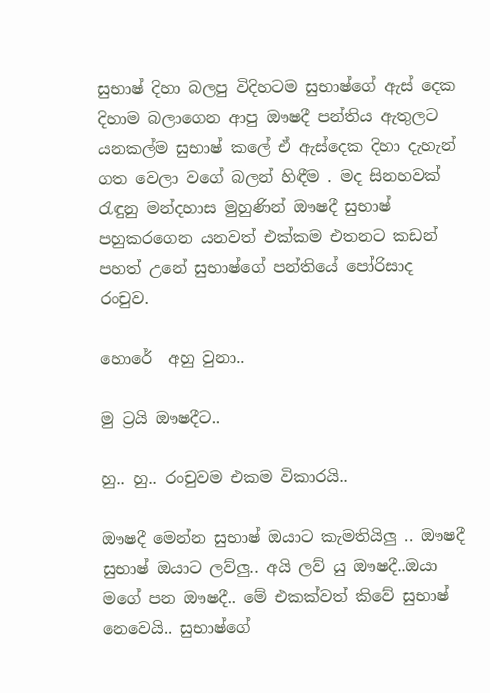සුභාෂ් දිහා බලපු විදිහටම සුභාෂ්ගේ ඇස් දෙක දිහාම බලාගෙන ආපු ඖෂදී පන්තිය ඇතුලට යනකල්ම සුභාෂ් කලේ ඒ ඇස්දෙක දිහා දැහැන්  ගත වෙලා වගේ බලන් හිඳීම . මද සිනහවක් රැඳුනු මන්දහාස මුහුණින් ඖෂදී සුභාෂ් පහුකරගෙන යනවත් එක්කම එතනට කඩන් පහත් උනේ සුභාෂ්ගේ පන්තියේ පෝරිසාද රංචුව.

හොරේ  අහු වුනා..

මු ට්‍රයි ඖෂදීට..

හු.. හු.. රංචුවම එකම විකාරයි..

ඖෂදී මෙන්න සුභාෂ් ඔයාට කැමතියිලු .. ඖෂදී සුභාෂ් ඔයාට ලව්ලු.. අයි ලව් යු ඖෂදී..ඔයා මගේ පන ඖෂදී.. මේ එකක්වත් කිවේ සුභාෂ් නෙවෙයි.. සුභාෂ්ගේ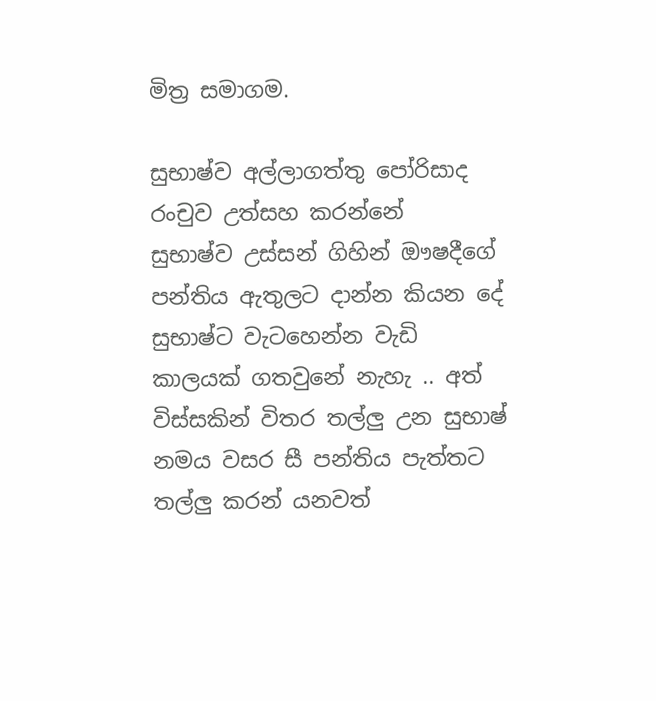මිත්‍ර සමාගම.

සුභාෂ්ව අල්ලාගත්තු පෝරිසාද රංචුව උත්සහ කරන්නේ  සුභාෂ්ව උස්සන් ගිහින් ඖෂදීගේ පන්තිය ඇතුලට දාන්න කියන දේ සුභාෂ්ට වැටහෙන්න වැඩි කාලයක් ගතවුනේ නැහැ .. අත් විස්සකින් විතර තල්ලු උන සුභාෂ් නමය වසර සී පන්තිය පැත්තට තල්ලු කරන් යනවත්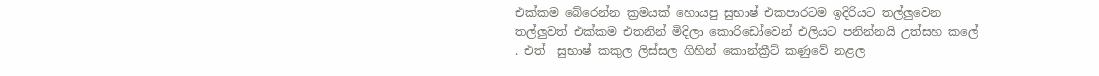එක්කම බේරෙන්න ක්‍රමයක් හොයපු සුභාෂ් එකපාරටම ඉදිරියට තල්ලුවෙන තල්ලුවත් එක්කම එතනින් මිදිලා කොරිඩෝවෙන් එලියට පනින්නයි උත්සහ කලේ . එත්  සුභාෂ් කකුල ලිස්සල ගිහින් කොන්ක්‍රීට් කණුවේ නළල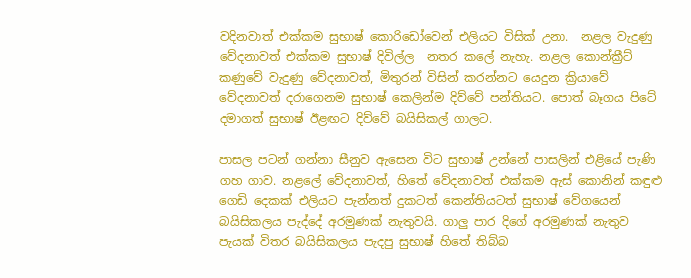වදිනවාත් එක්කම සුභාෂ් කොරිඩෝවෙන් එලියට විසික් උනා.  නළල වැදුණු වේදනාවත් එක්කම සුභාෂ් දිවිල්ල  නතර කලේ නැහැ. නළල කොන්ක්‍රීට් කණුවේ වැදුණු වේදනාවත්, මිතුරන් විසින් කරන්නට යෙදුන ක්‍රියාවේ වේදනාවත් දරාගෙනම සුභාෂ් කෙලින්ම දිව්වේ පන්තියට. පොත් බෑගය පිටේ දමාගත් සුභාෂ් ඊළඟට දිව්වේ බයිසිකල් ගාලට.

පාසල පටන් ගන්නා සීනුව ඇසෙන විට සුභාෂ් උන්නේ පාසලින් එළියේ පැණි ගහ ගාව. නළලේ වේදනාවත්, හිතේ වේදනාවත් එක්කම ඇස් කොනින් කඳුළු ගෙඩි දෙකක් එලියට පැන්නත් දුකටත් කෙන්තියටත් සුභාෂ් වේගයෙන් බයිසිකලය පැද්දේ අරමුණක් නැතුවයි. ගාලු පාර දිගේ අරමුණක් නැතුව පැයක් විතර බයිසිකලය පැදපු සුභාෂ් හිතේ තිබ්බ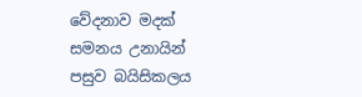වේදනාව මදක් සමනය උනායින් පසුව බයිසිකලය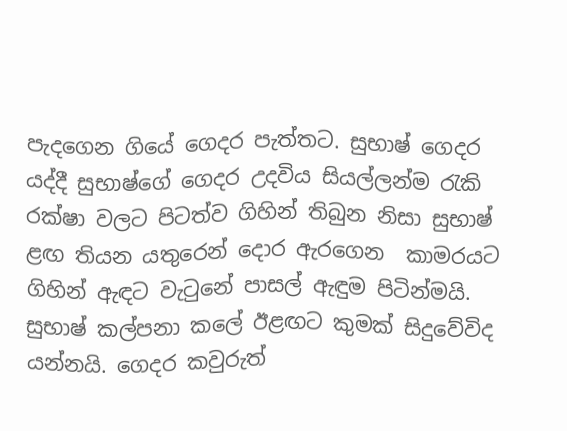පැදගෙන ගියේ ගෙදර පැත්තට. සුභාෂ් ගෙදර යද්දී සුභාෂ්ගේ ගෙදර උදවිය සියල්ලන්ම රැකි රක්ෂා වලට පිටත්ව ගිහින් තිබුන නිසා සුභාෂ් ළඟ තියන යතුරෙන් දොර ඇරගෙන  කාමරයට ගිහින් ඇඳට වැටුනේ පාසල් ඇඳුම පිටින්මයි. සුභාෂ් කල්පනා කලේ ඊළඟට කුමක් සිදුවේවිද යන්නයි. ගෙදර කවුරුත්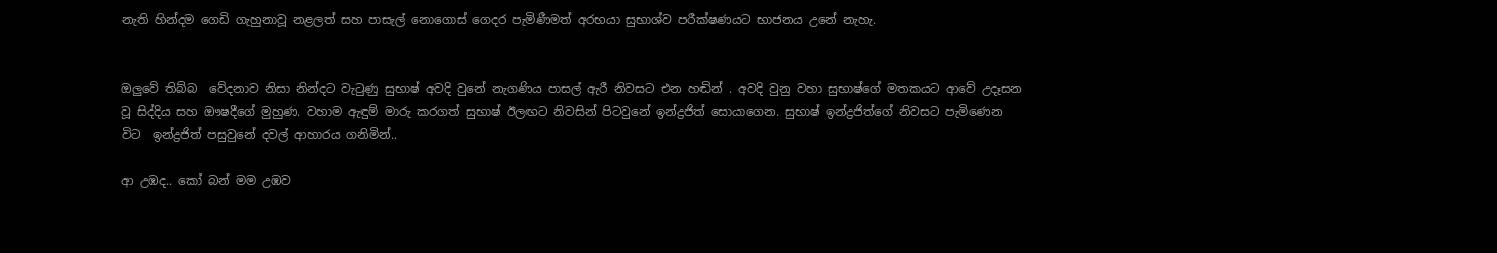නැති හින්දම ගෙඩි ගැහුනාවූ නළලත් සහ පාසැල් නොගොස් ගෙදර පැමිණීමත් අරභයා සුභාශ්ව පරීක්ෂණයට භාජනය උනේ නැහැ.


ඔලුවේ තිබ්බ  වේදනාව නිසා නින්දට වැටුණු සුභාෂ් අවදි වුනේ නැගණිය පාසල් ඇරී නිවසට එන හඬින් . අවදි වුනු වහා සුභාෂ්ගේ මතකයට ආවේ උදෑසන වූ සිද්දිය සහ ඖෂදීගේ මුහුණ. වහාම ඇඳුම් මාරු කරගත් සුභාෂ් ඊලඟට නිවසින් පිටවුනේ ඉන්ද්‍රජිත් සොයාගෙන. සුභාෂ් ඉන්ද්‍රජිත්ගේ නිවසට පැමිණෙන විට  ඉන්ද්‍රජිත් පසුවුනේ දවල් ආහාරය ගනිමින්..

ආ උඹද.. කෝ බන් මම උඹව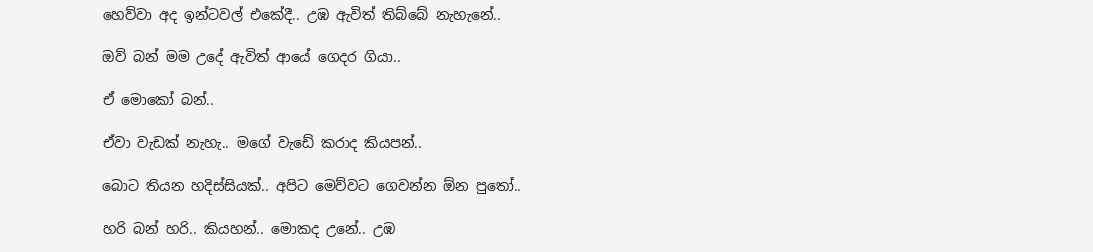හෙව්වා අද ඉන්ටවල් එකේදී.. උඹ ඇවිත් තිබ්බේ නැහැනේ..

ඔව් බන් මම උදේ ඇවිත් ආයේ ගෙදර ගියා..

ඒ මොකෝ බන්..

ඒවා වැඩක් නැහැ.. මගේ වැඩේ කරාද කියපන්..

බොට තියන හදිස්සියක්.. අපිට මෙව්වට ගෙවන්න ඕන පුතෝ..

හරි බන් හරි.. කියහන්.. මොකද උනේ.. උඹ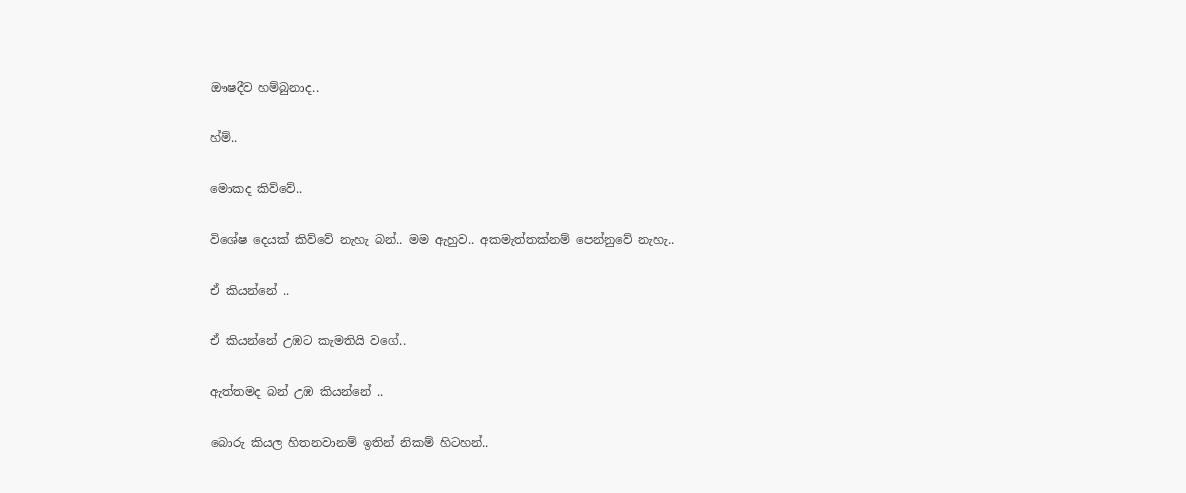ඖෂදීව හම්බුනාද..

හ්ම්..

මොකද කිව්වේ..

විශේෂ දෙයක් කිව්වේ නැහැ බන්.. මම ඇහුව.. අකමැත්තක්නම් පෙන්නුවේ නැහැ..

ඒ කියන්නේ ..

ඒ කියන්නේ උඹට කැමතියි වගේ..

ඇත්තමද බන් උඹ කියන්නේ ..

බොරු කියල හිතනවානම් ඉතින් නිකම් හිටහන්..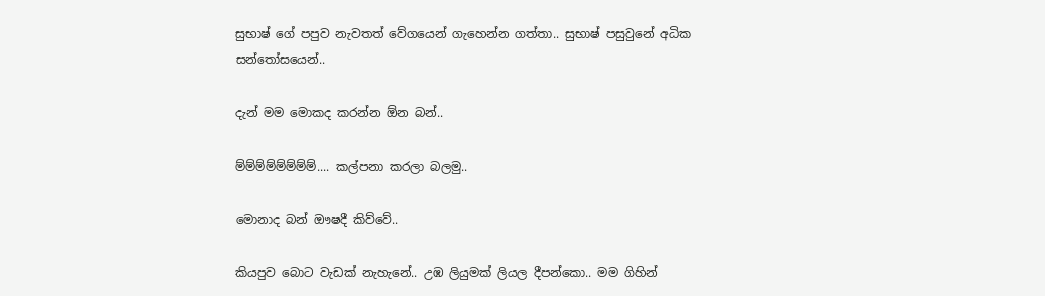සුභාෂ් ගේ පපුව නැවතත් වේගයෙන් ගැහෙන්න ගත්තා.. සුභාෂ් පසුවුනේ අධික  සන්තෝසයෙන්..

දැන් මම මොකද කරන්න ඕන බන්..

ම්ම්ම්ම්ම්ම්ම්ම්.... කල්පනා කරලා බලමු..

මොනාද බන් ඖෂදී කිව්වේ..

කියපුව බොට වැඩක් නැහැනේ.. උඹ ලියුමක් ලියල දීපන්කො.. මම ගිහින්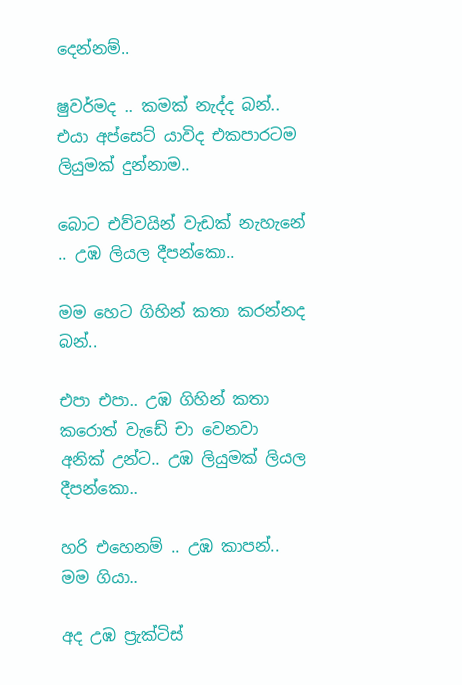දෙන්නම්..

ෂුවර්මද .. කමක් නැද්ද බන්.. එයා අප්සෙට් යාවිද එකපාරටම ලියුමක් දුන්නාම..

බොට එව්වයින් වැඩක් නැහැනේ  .. උඹ ලියල දීපන්කො..

මම හෙට ගිහින් කතා කරන්නද බන්..

එපා එපා.. උඹ ගිහින් කතා කරොත් වැඩේ චා වෙනවා අනික් උන්ට.. උඹ ලියුමක් ලියල දීපන්කො..

හරි එහෙනම් .. උඹ කාපන්.. මම ගියා..

අද උඹ ප්‍රැක්ටිස්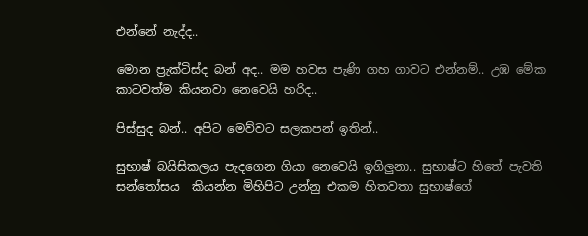එන්නේ නැද්ද..

මොන ප්‍රැක්ටිස්ද බන් අද.. මම හවස පැණි ගහ ගාවට එන්නම්.. උඹ මේක කාටවත්ම කියනවා නෙවෙයි හරිද..

පිස්සුද බන්.. අපිට මෙව්වට සලකපන් ඉතින්..

සුභාෂ් බයිසිකලය පැදගෙන ගියා නෙවෙයි ඉගිලුනා.. සුභාෂ්ට හිතේ පැවති සන්තෝසය  කියන්න මිහිපිට උන්නු එකම හිතවතා සුභාෂ්ගේ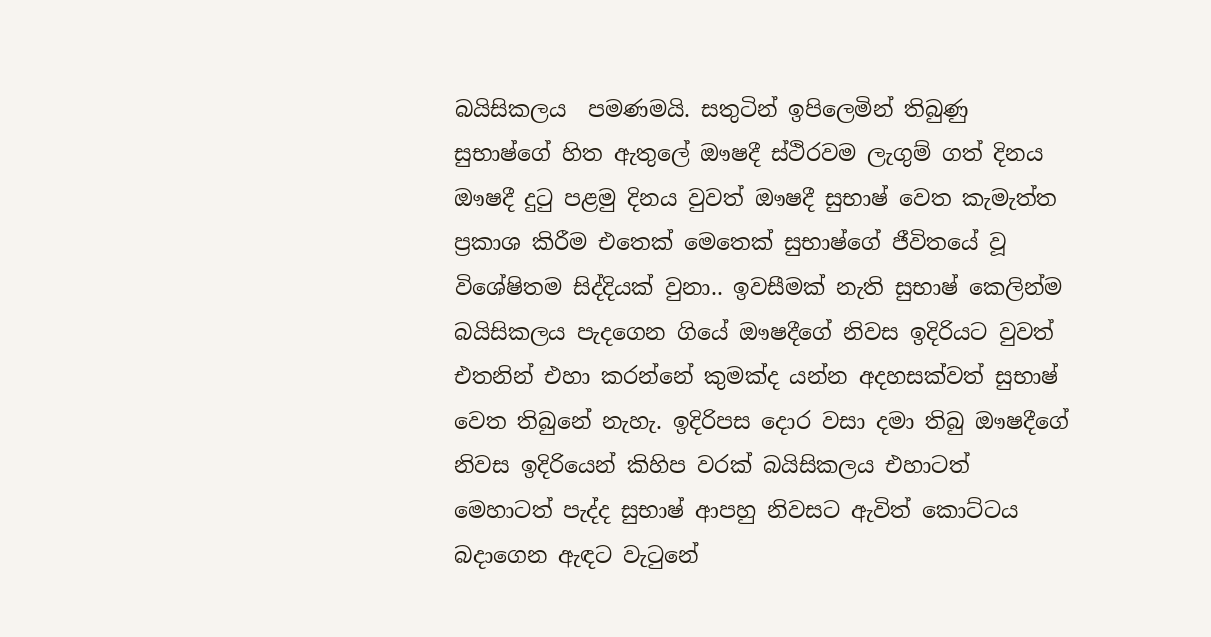බයිසිකලය  පමණමයි. සතුටින් ඉපිලෙමින් තිබුණු සුභාෂ්ගේ හිත ඇතුලේ ඖෂදී ස්ථිරවම ලැගුම් ගත් දිනය ඖෂදී දුටු පළමු දිනය වුවත් ඖෂදී සුභාෂ් වෙත කැමැත්ත ප්‍රකාශ කිරීම එතෙක් මෙතෙක් සුභාෂ්ගේ ජීවිතයේ වූ විශේෂිතම සිද්දියක් වුනා.. ඉවසීමක් නැති සුභාෂ් කෙලින්ම බයිසිකලය පැදගෙන ගියේ ඖෂදීගේ නිවස ඉදිරියට වුවත් එතනින් එහා කරන්නේ කුමක්ද යන්න අදහසක්වත් සුභාෂ් වෙත තිබුනේ නැහැ. ඉදිරිපස දොර වසා දමා තිබු ඖෂදීගේ නිවස ඉදිරියෙන් කිහිප වරක් බයිසිකලය එහාටත් මෙහාටත් පැද්ද සුභාෂ් ආපහු නිවසට ඇවිත් කොට්ටය බදාගෙන ඇඳට වැටුනේ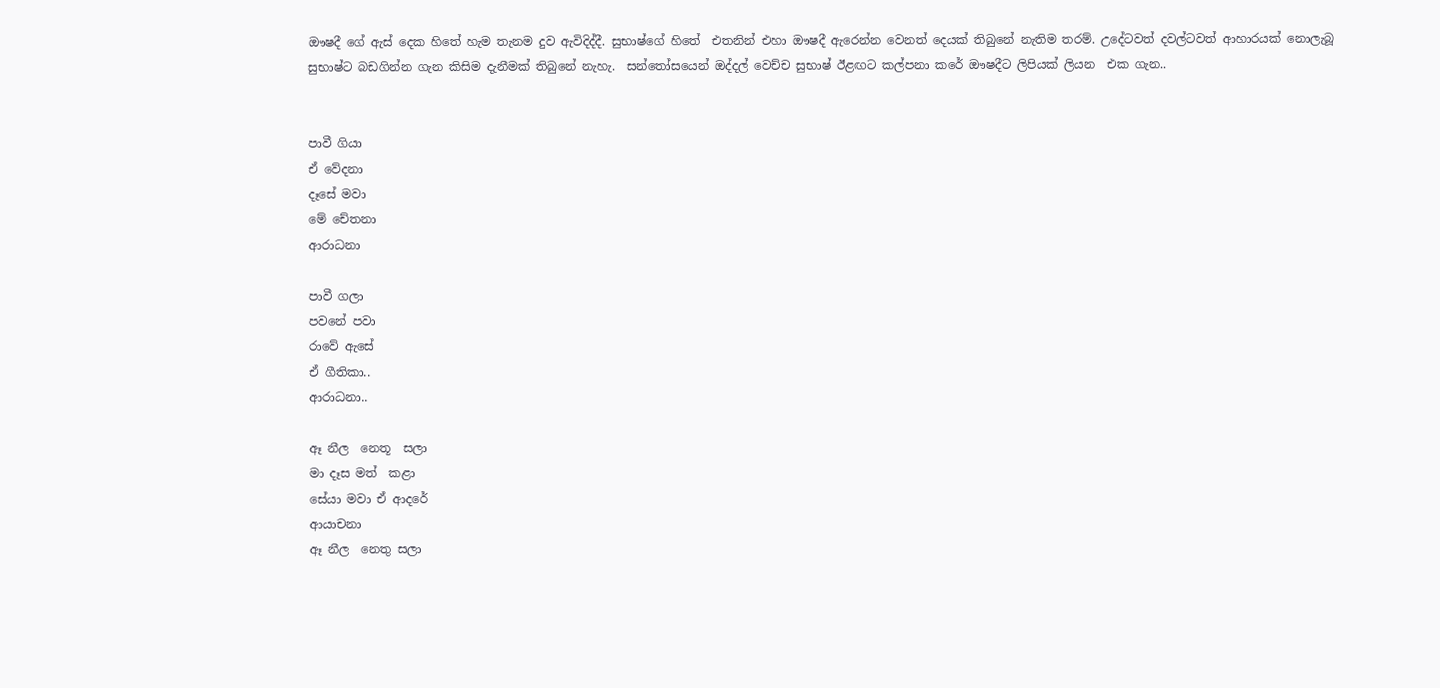ඖෂදී ගේ ඇස් දෙක හිතේ හැම තැනම දුව ඇවිදිද්දී. සුභාෂ්ගේ හිතේ  එතනින් එහා ඖෂදී ඇරෙන්න වෙනත් දෙයක් තිබුනේ නැතිම තරම්. උදේටවත් දවල්ටවත් ආහාරයක් නොලැබූ සුභාෂ්ට බඩගින්න ගැන කිසිම දැනීමක් තිබුනේ නැහැ.  සන්තෝසයෙන් ඔද්දල් වෙච්ච සුභාෂ් ඊළඟට කල්පනා කරේ ඖෂදීට ලිපියක් ලියන  එක ගැන..


පාවී ගියා
ඒ වේදනා
දෑසේ මවා
මේ චේතනා
ආරාධනා

පාවී ගලා
පවනේ පවා
රාවේ ඇසේ
ඒ ගීතිකා..
ආරාධනා..

ඈ නීල  නෙතූ  සලා
මා දෑස මත්  කළා
සේයා මවා ඒ ආදරේ
ආයාචනා
ඈ නීල  නෙතු සලා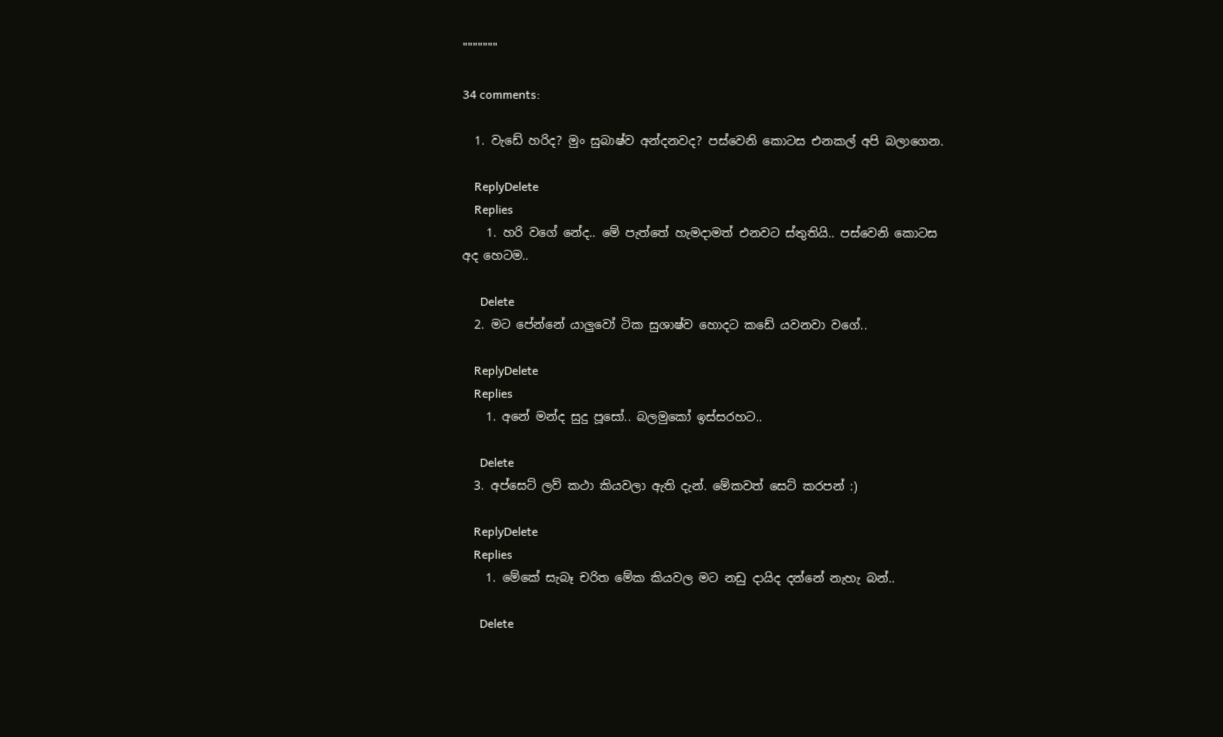"""""""

34 comments:

  1. වැඩේ හරිද? මුං සුබාෂ්ව අන්දනවද? පස්වෙනි කොටස එනකල් අපි බලාගෙන.

    ReplyDelete
    Replies
    1. හරි වගේ නේද.. මේ පැත්තේ හැමදාමත් එනවට ස්තුතියි.. පස්වෙනි කොටස අද හෙටම..

      Delete
  2. මට පේන්නේ යාලුවෝ ටික සුශාෂ්ව හොදට කඩේ යවනවා වගේ..

    ReplyDelete
    Replies
    1. අනේ මන්ද සුදු පූසෝ.. බලමුකෝ ඉස්සරහට..

      Delete
  3. අප්සෙට් ලව් කථා කියවලා ඇති දැන්. මේකවත් සෙට් කරපන් :)

    ReplyDelete
    Replies
    1. මේකේ සැබෑ චරිත මේක කියවල මට නඩු දායිද දන්නේ නැහැ බන්..

      Delete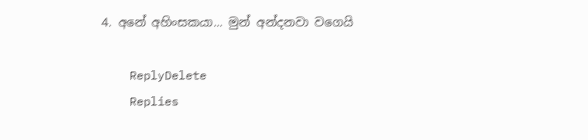4. අනේ අහිංසකයා... මුන් අන්දනවා වගෙයි

    ReplyDelete
    Replies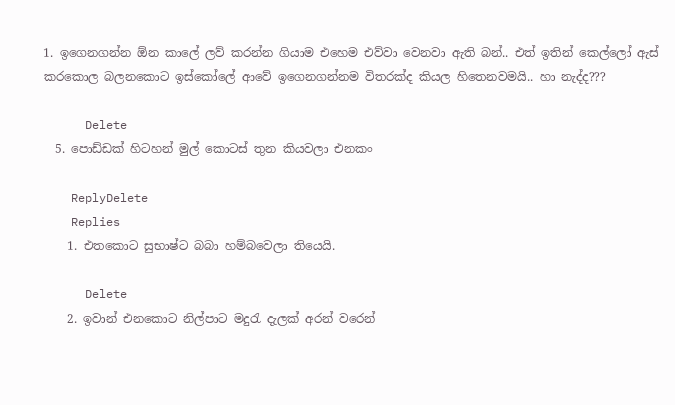1. ඉගෙනගන්න ඕන කාලේ ලව් කරන්න ගියාම එහෙම එව්වා වෙනවා ඇති බන්.. එත් ඉතින් කෙල්ලෝ ඇස් කරකොල බලනකොට ඉස්කෝලේ ආවේ ඉගෙනගන්නම විතරක්ද කියල හිතෙනවමයි.. හා නැද්ද???

      Delete
  5. පොඩ්ඩක් හිටහන් මුල් කොටස් තුන කියවලා එනකං

    ReplyDelete
    Replies
    1. එතකොට සුභාෂ්ට බබා හම්බවෙලා තියෙයි.

      Delete
    2. ඉවාන් එනකොට නිල්පාට මදුරැ දැලක් අරන් වරෙන්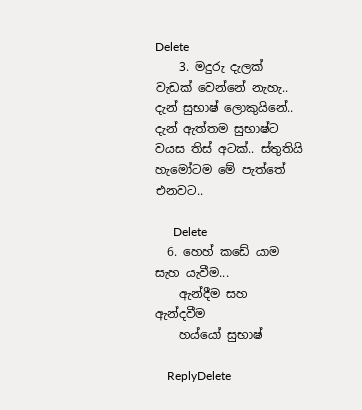Delete
    3. මදුරු දැලක් වැඩක් වෙන්නේ නැහැ.. දැන් සුභාෂ් ලොකුයිනේ.. දැන් ඇත්තම සුභාෂ්ට වයස තිස් අටක්.. ස්තුතියි හැමෝටම මේ පැත්තේ එනවට..

      Delete
  6. හෙහ් කඩේ යාම සැහ යැවීම...
    ඇන්දීම සහ ඇන්දවීම
    හය්යෝ සුභාෂ්

    ReplyDelete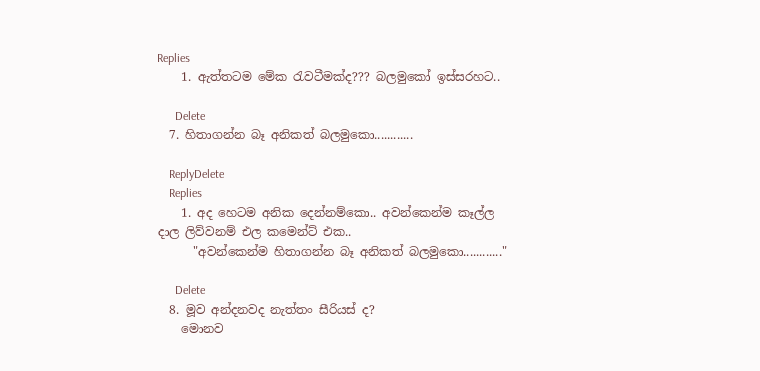Replies
    1. ඇත්තටම මේක රැවටීමක්ද??? බලමුකෝ ඉස්සරහට..

      Delete
  7. හිතාගන්න බෑ අනිකත් බලමුකො............

    ReplyDelete
    Replies
    1. අද හෙටම අනික දෙන්නම්කො.. අවන්කෙන්ම කෑල්ල දාල ලිව්වනම් එල කමෙන්ට් එක..
      "අවන්කෙන්ම හිතාගන්න බෑ අනිකත් බලමුකො............"

      Delete
  8. මූව අන්දනවද නැත්තං සීරියස් ද?
    මොනව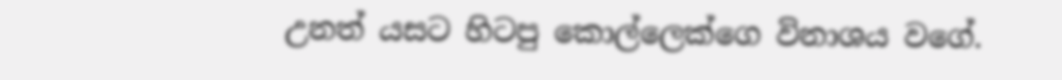උනත් යසට හිටපු කොල්ලෙක්ගෙ විනාශය වගේ.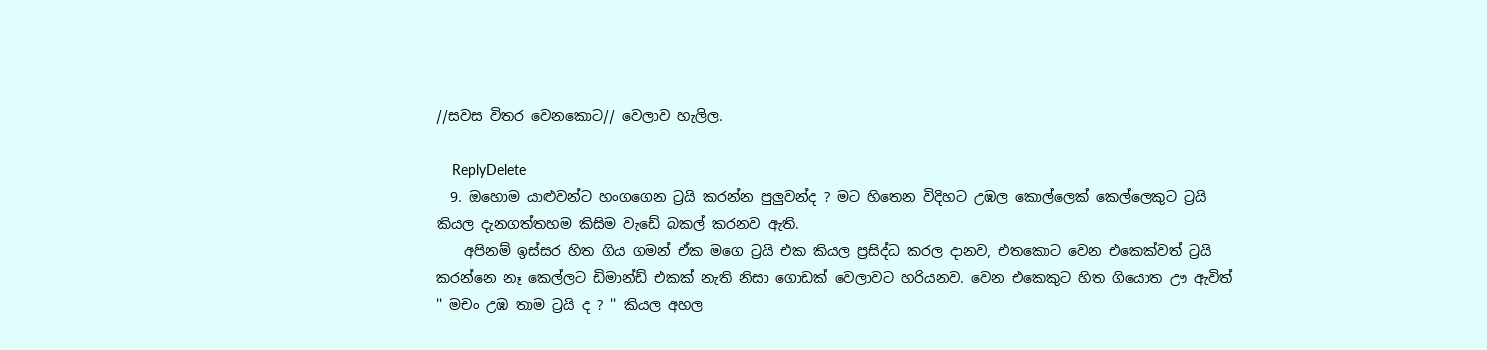//සවස විතර වෙනකොට// වෙලාව හැලිල.

    ReplyDelete
  9. ඔහොම යාළුවන්ට හංගගෙන ට්‍රයි කරන්න පුලුවන්ද ? මට හිතෙන විදිහට උඹල කොල්ලෙක් කෙල්ලෙකුට ට්‍රයි කියල දැනගත්තහම කිසිම වැඩේ බකල් කරනව ඇති.
    අපිනම් ඉස්සර හිත ගිය ගමන් ඒක මගෙ ට්‍රයි එක කියල ප්‍රසිද්ධ කරල දානව, එතකොට වෙන එකෙක්වත් ට්‍රයි කරන්නෙ නෑ කෙල්ලට ඩිමාන්ඩ් එකක් නැති නිසා ගොඩක් වෙලාවට හරියනව. වෙන එකෙකුට හිත ගියොත ඌ ඇවිත් '' මචං උඹ තාම ට්‍රයි ද ? '' කියල අහල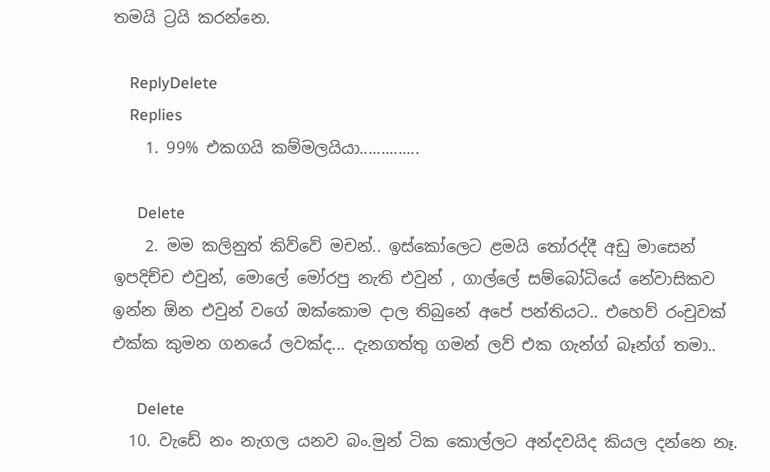තමයි ට්‍රයි කරන්නෙ.

    ReplyDelete
    Replies
    1. 99% එකගයි කම්මලයියා..............

      Delete
    2. මම කලිනුත් කිව්වේ මචන්.. ඉස්කෝලෙට ළමයි තෝරද්දී අඩු මාසෙන් ඉපදිච්ච එවුන්, මොලේ මෝරපු නැති එවුන් , ගාල්ලේ සම්බෝධියේ නේවාසිකව ඉන්න ඕන එවුන් වගේ ඔක්කොම දාල තිබුනේ අපේ පන්තියට.. එහෙව් රංචුවක් එක්ක කුමන ගනයේ ලවක්ද... දැනගත්තු ගමන් ලව් එක ගැන්ග් බෑන්ග් තමා..

      Delete
  10. වැඩේ නං නැගල යනව බං.මුන් ටික කොල්ලට අන්දවයිද කියල දන්නෙ නෑ.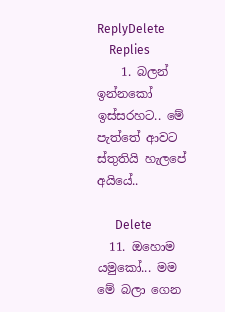ReplyDelete
    Replies
    1. බලන් ඉන්නකෝ ඉස්සරහට.. මේ පැත්තේ ආවට ස්තුතියි හැලපේ අයියේ..

      Delete
  11. ඔහොම යමුකෝ... මම මේ බලා ගෙන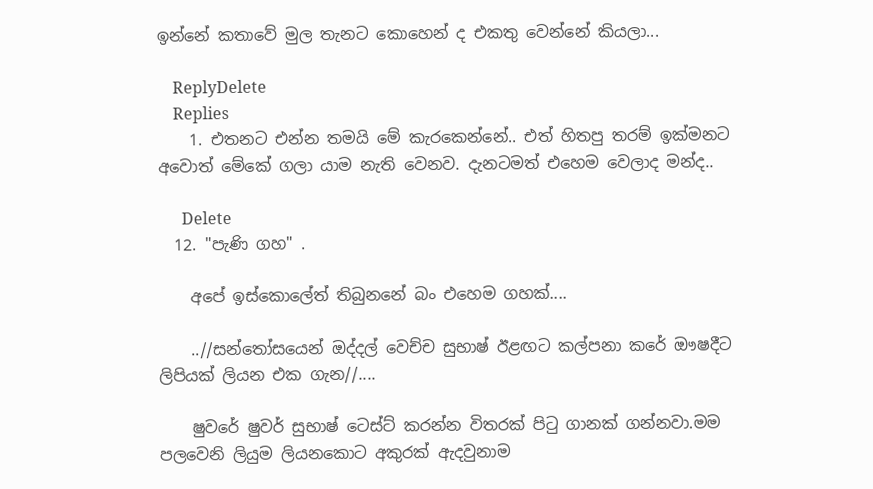ඉන්නේ කතාවේ මුල තැනට කොහෙන් ද එකතු වෙන්නේ කියලා...

    ReplyDelete
    Replies
    1. එතනට එන්න තමයි මේ කැරකෙන්නේ.. එත් හිතපු තරම් ඉක්මනට අවොත් මේකේ ගලා යාම නැති වෙනව. දැනටමත් එහෙම වෙලාද මන්ද..

      Delete
  12. "පැණි ගහ" .

    අපේ ඉස්කොලේත් තිබුනනේ බං එහෙම ගහක්....

    ..//සන්තෝසයෙන් ඔද්දල් වෙච්ච සුභාෂ් ඊළඟට කල්පනා කරේ ඖෂදීට ලිපියක් ලියන එක ගැන//....

    ෂුවරේ ෂුවර් සුභාෂ් ටෙස්ට් කරන්න විතරක් පිටු ගානක් ගන්නවා.මම පලවෙනි ලියුම ලියනකොට අකුරක් ඇදවුනාම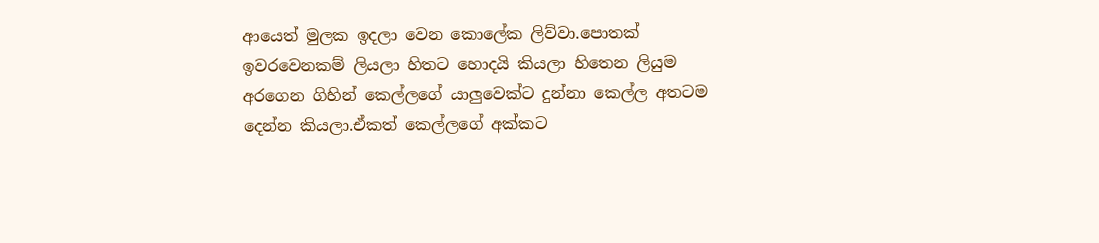ආයෙත් මුලක ඉදලා වෙන කොලේක ලිව්වා.පොතක් ඉවරවෙනකම් ලියලා හිතට හොදයි කියලා හිතෙන ලියුම අරගෙන ගිහින් කෙල්ලගේ යාලුවෙක්ට දුන්නා කෙල්ල අතටම දෙන්න කියලා.ඒකත් කෙල්ලගේ අක්කට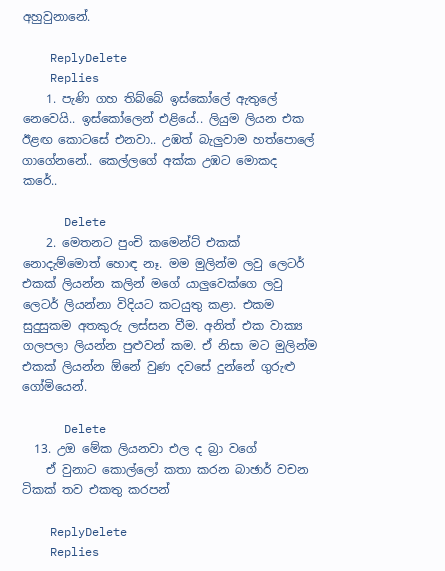අහුවුනානේ.

    ReplyDelete
    Replies
    1. පැණි ගහ තිබ්බේ ඉස්කෝලේ ඇතුලේ නෙවෙයි.. ඉස්කෝලෙන් එළියේ.. ලියුම ලියන එක ඊළඟ කොටසේ එනවා.. උඹත් බැලුවාම හත්පොලේ ගාගේනනේ.. කෙල්ලගේ අක්ක උඹට මොකද කරේ..

      Delete
    2. මෙතනට පුංචි කමෙන්ට් එකක් නොදැම්මොත් හොඳ නෑ. මම මුලින්ම ලවු ලෙටර් එකක් ලියන්න කලින් මගේ යාලුවෙක්ගෙ ලවු ලෙටර් ලියන්නා විදියට කටයුතු කළා. එකම සුදුසුකම අතකුරු ලස්සන වීම. අනිත් එක වාක්‍ය ගලපලා ලියන්න පුළුවන් කම. ඒ නිසා මට මුලින්ම එකක් ලියන්න ඕනේ වුණ දවසේ දුන්නේ ගුරුළු ගෝමියෙන්.

      Delete
  13. උඔ මේක ලියනවා එල ද බ්‍රා වගේ
    ඒ වුනාට කොල්ලෝ කතා කරන බාඡාර් වචන ටිකක් තව එකතු කරපන්

    ReplyDelete
    Replies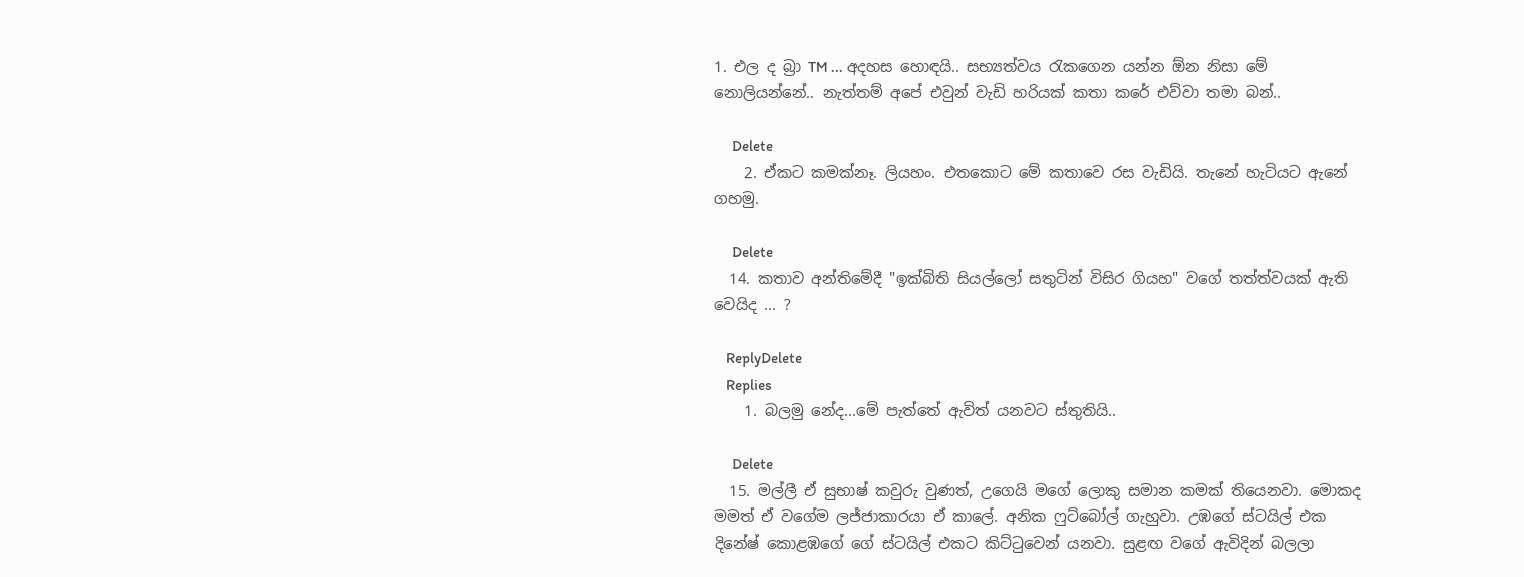1. එල ද බ්‍රා TM ... අදහස හොඳයි.. සභ්‍යත්වය රැකගෙන යන්න ඕන නිසා මේ නොලියන්නේ.. නැත්තම් අපේ එවුන් වැඩි හරියක් කතා කරේ එව්වා තමා බන්..

      Delete
    2. ඒකට කමක්නෑ. ලියහං. එතකොට මේ කතාවෙ රස වැඩියි. තැනේ හැටියට ඇනේ ගහමු.

      Delete
  14. කතාව අන්තිමේදී "ඉක්බිති සියල්ලෝ සතුටින් විසිර ගියහ" වගේ තත්ත්වයක් ඇති වෙයිද ... ?

    ReplyDelete
    Replies
    1. බලමු නේද...මේ පැත්තේ ඇවිත් යනවට ස්තුතියි..

      Delete
  15. මල්ලී ඒ සුභාෂ් කවුරු වුණත්, උගෙයි මගේ ලොකු සමාන කමක් තියෙනවා. මොකද මමත් ඒ වගේම ලජ්ජාකාරයා ඒ කාලේ. අනික ෆුට්බෝල් ගැහුවා. උඹගේ ස්ටයිල් එක දිනේෂ් කොළඹගේ ගේ ස්ටයිල් එකට කිට්ටුවෙන් යනවා. සුළඟ වගේ ඇවිදින් බලලා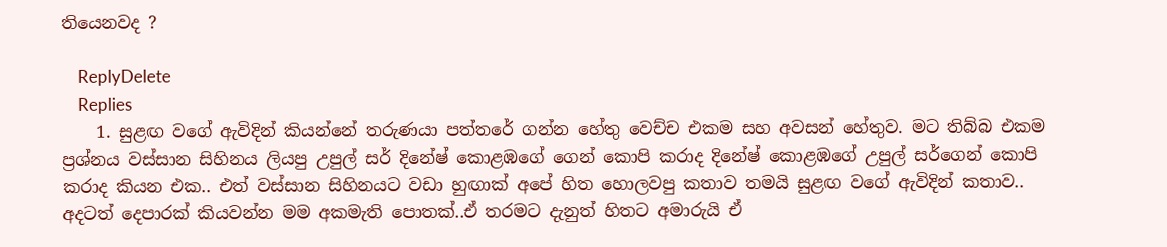තියෙනවද ?

    ReplyDelete
    Replies
    1. සුළඟ වගේ ඇවිදින් කියන්නේ තරුණයා පත්තරේ ගන්න හේතු වෙච්ච එකම සහ අවසන් හේතුව. මට තිබ්බ එකම ප්‍රශ්නය වස්සාන සිහිනය ලියපු උපුල් සර් දිනේෂ් කොළඹගේ ගෙන් කොපි කරාද දිනේෂ් කොළඹගේ උපුල් සර්ගෙන් කොපි කරාද කියන එක.. එත් වස්සාන සිහිනයට වඩා හුඟාක් අපේ හිත හොලවපු කතාව තමයි සුළඟ වගේ ඇවිදින් කතාව.. අදටත් දෙපාරක් කියවන්න මම අකමැති පොතක්..ඒ තරමට දැනුත් හිතට අමාරුයි ඒ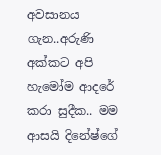අවසානය ගැන..අරුණි අක්කට අපි හැමෝම ආදරේ කරා සුදීක.. මම ආසයි දිනේෂ්ගේ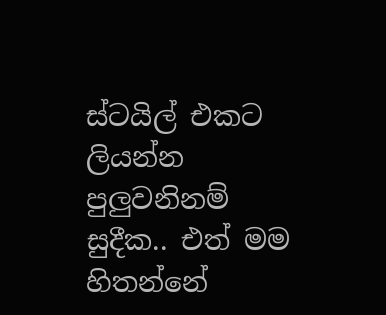ස්ටයිල් එකට ලියන්න පුලුවනිනම් සුදීක.. එත් මම හිතන්නේ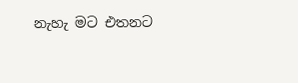නැහැ මට එතනට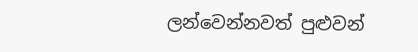ලන්වෙන්නවත් පුළුවන්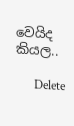වෙයිද කියල..

      Delete